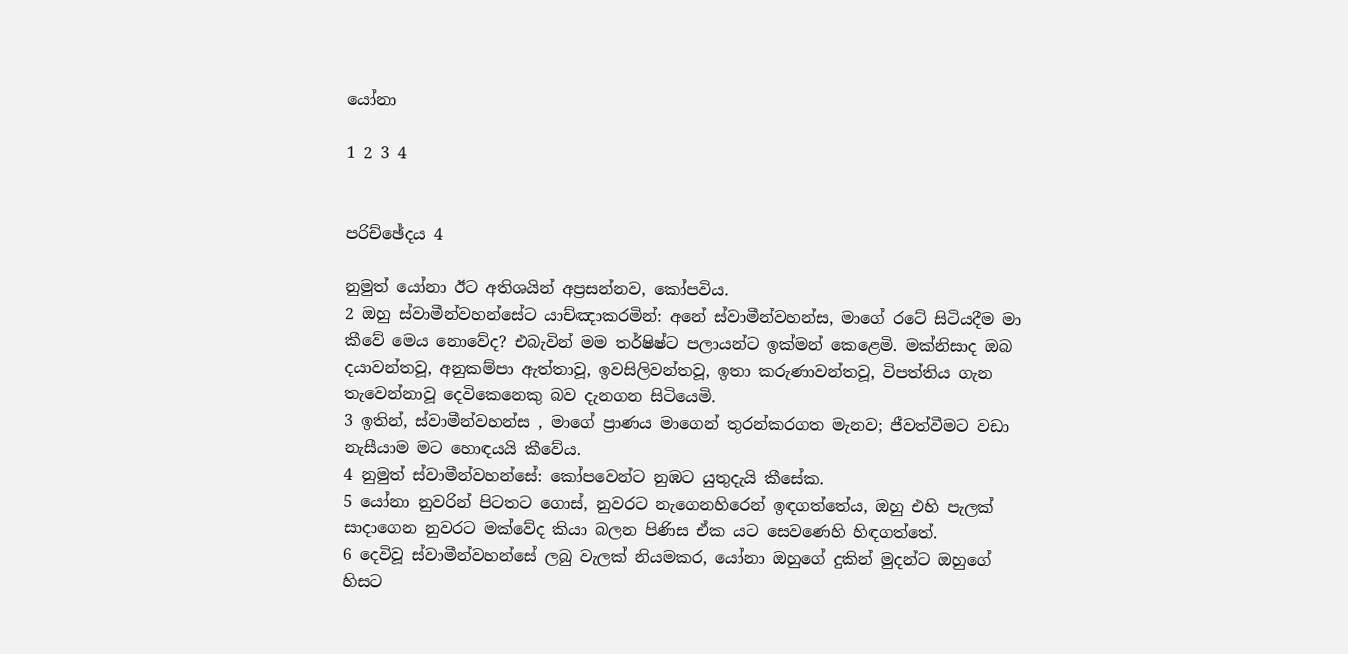යෝනා

1 2 3 4


පරිච්ඡේදය 4

නුමුත් යෝනා ඊට අතිශයින් අප්‍රසන්නව, කෝපවිය.
2 ඔහු ස්වාමීන්වහන්සේට යාච්ඤාකරමින්: අනේ ස්වාමීන්වහන්ස, මාගේ රටේ සිටියදීම මා කීවේ මෙය නොවේද? එබැවින් මම තර්ෂිෂ්ට පලායන්ට ඉක්මන් කෙළෙමි. මක්නිසාද ඔබ දයාවන්තවූ, අනුකම්පා ඇත්තාවූ, ඉවසිලිවන්තවූ, ඉතා කරුණාවන්තවූ, විපත්තිය ගැන තැවෙන්නාවූ දෙවිකෙනෙකු බව දැනගන සිටියෙමි.
3 ඉතින්, ස්වාමීන්වහන්ස , මාගේ ප්‍රාණය මාගෙන් තුරන්කරගත මැනව; ජීවත්වීමට වඩා නැසීයාම මට හොඳයයි කීවේය.
4 නුමුත් ස්වාමීන්වහන්සේ: කෝපවෙන්ට නුඹට යුතුදැයි කීසේක.
5 යෝනා නුවරින් පිටතට ගොස්, නුවරට නැගෙනහිරෙන් ඉඳගත්තේය, ඔහු එහි පැලක් සාදාගෙන නුවරට මක්වේද කියා බලන පිණිස ඒක යට සෙවණෙහි හිඳගත්තේ.
6 දෙවිවූ ස්වාමීන්වහන්සේ ලබු වැලක් නියමකර, යෝනා ඔහුගේ දුකින් මුදන්ට ඔහුගේ හිසට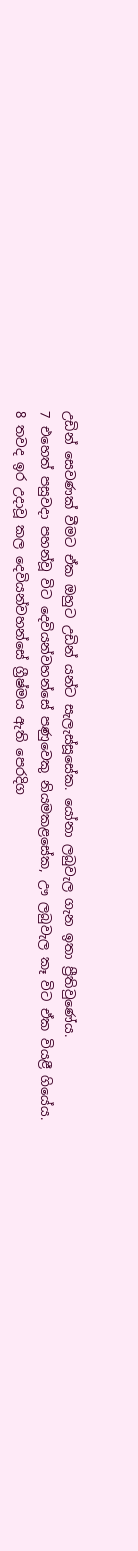උඩින් සෙවණක් වීමට ඒක ඔහුට උඩින් යන්ට සැලැස්සූසේක. යෝනා ලබුවැල ගැන ඉතා ප්‍රීතිවුණේය.
7 එහෙත් පසුවදා පහන්වූ විට දෙවියන්වහන්සේ පණුවෙකු නියමකළසේක, ඌ ලබුවැල කෑ විට ඒක වියළී ගියේය.
8 තවද ඉර උදාවූ කල දෙවියන්වහන්සේ ග්‍රීෂ්මය ඇති පෙරදිග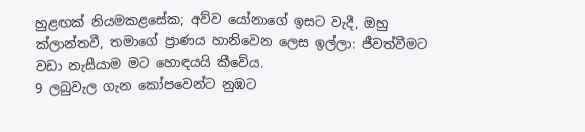හුළඟක් නියමකළසේක; අව්ව යෝනාගේ ඉසට වැදී, ඔහු ක්ලාන්තවී, තමාගේ ප්‍රාණය හානිවෙන ලෙස ඉල්ලා: ජීවත්වීමට වඩා නැසීයාම මට හොඳයයි කීවේය.
9 ලබුවැල ගැන කෝපවෙන්ට නුඹට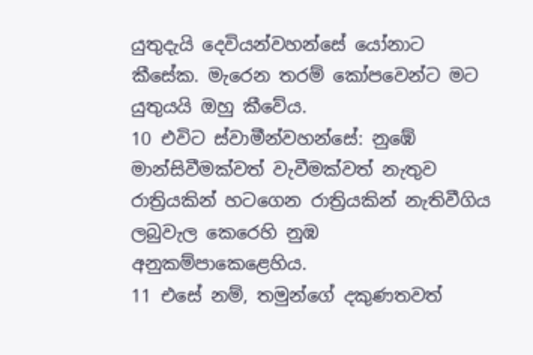යුතුදැයි දෙවියන්වහන්සේ යෝනාට කීසේක. මැරෙන තරම් කෝපවෙන්ට මට යුතුයයි ඔහු කීවේය.
10 එවිට ස්වාමීන්වහන්සේ: නුඹේ මාන්සිවීමක්වත් වැවීමක්වත් නැතුව රාත්‍රියකින් හටගෙන රාත්‍රියකින් නැතිවීගිය ලබුවැල කෙරෙහි නුඹ අනුකම්පාකෙළෙහිය.
11 එසේ නම්, තමුන්ගේ දකුණතවත්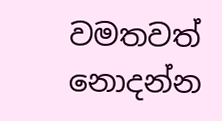වමතවත් නොදන්න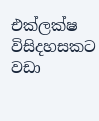එක්ලක්ෂ විසිදහසකට වඩා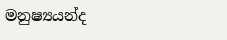මනුෂ්‍යයන්ද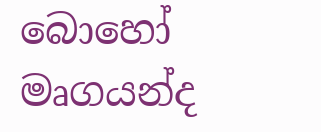බොහෝ මෘගයන්ද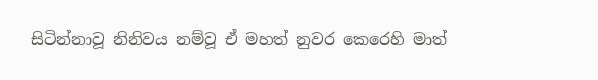සිටින්නාවූ නිනිවය නම්වූ ඒ මහත් නුවර කෙරෙහි මාත්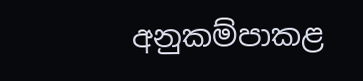අනුකම්පාකළ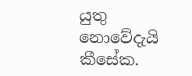යුතු නොවේදැයි කීසේක.